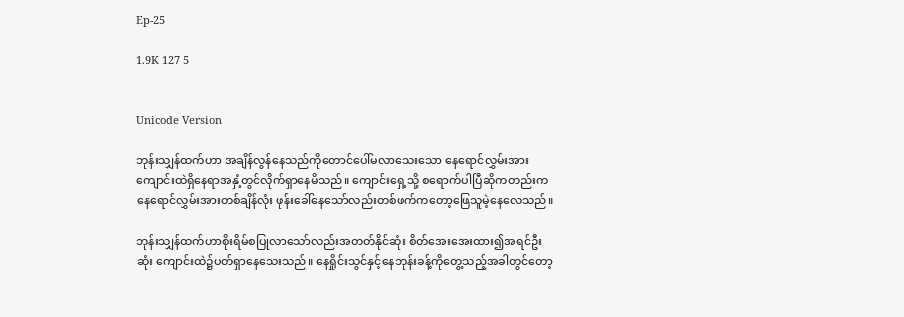Ep-25

1.9K 127 5


Unicode Version

ဘုန်းသျှန်ထက်ဟာ အချိန်လွန်နေသည်ကိုတောင်ပေါ်မလာသေးသော နေရောင်လွှမ်းအားကျောင်းထဲရှိနေရာအနှံ့တွင်လိုက်ရှာနေမိသည်။ ကျောင်းရှေ့သို့ စရောက်ပါပြီဆိုကတည်းက နေရောင်လွှမ်းအားတစ်ချိန်လုံး ဖုန်းခေါ်နေသော်လည်းတစ်ဖက်ကတော့ဖြေသူမဲ့နေလေသည်။

ဘုန်းသျှန်ထက်ဟာစိုးရိမ်စပြုလာသော်လည်းအတတ်နိုင်ဆုံး စိတ်အေးအေးထား၍အရင်ဦးဆုံး ကျောင်းထဲ၌ပတ်ရှာနေသေးသည်။ နေရှိုင်းသွင်နှင့်နေဘုန်းခန့်ကိုတွေ့သည့်အခါတွင်တော့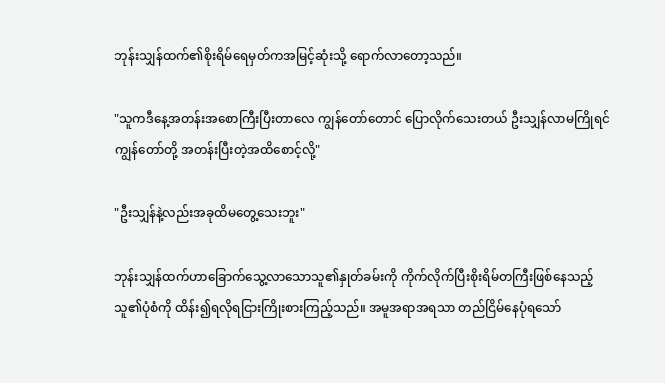ဘုန်းသျှန်ထက်၏စိုးရိမ်ရေမှတ်ကအမြင့်ဆုံးသို့ ရောက်လာတော့သည်။

"သူကဒီနေ့အတန်းအစောကြီးပြီးတာလေ ကျွန်တော်တောင် ပြောလိုက်သေးတယ် ဦးသျှန်လာမကြိုရင်ကျွန်တော်တို့ အတန်းပြီးတဲ့အထိစောင့်လို့"

"ဦးသျှန်နဲ့လည်းအခုထိမတွေ့သေးဘူး"

ဘုန်းသျှန်ထက်ဟာခြောက်သွေ့လာသောသူ၏နှုတ်ခမ်းကို ကိုက်လိုက်ပြီးစိုးရိမ်တကြီးဖြစ်နေသည့်သူ၏ပုံစံကို ထိန်း၍ရလိုရငြားကြိုးစားကြည့်သည်။ အမူအရာအရသာ တည်ငြိမ်နေပုံရသော်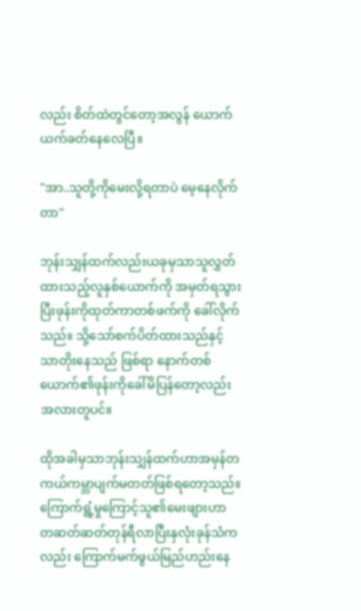လည်း စိတ်ထဲတွင်တော့အလွန် ယောက်ယက်ခတ်နေလေပြီ။

"အာ..သူတို့ကိုမေးလို့ရတာပဲ မေ့နေလိုက်တာ"

ဘုန်းသျှန်ထက်လည်းယခုမှသာသူလွှတ်ထားသည့်လူနှစ်ယောက်ကို အမှတ်ရသွားပြီးဖုန်းကိုထုတ်ကာတစ်ဖက်ကို ခေါ်လိုက်သည်။ သို့သော်စက်ပိတ်ထားသည်နှင့်သာတိုးနေသည် ဖြစ်ရာ နောက်တစ်ယောက်၏ဖုန်းကိုခေါ်မိပြန်တော့လည်း အလားတူပင်။

ထိုအခါမှသာဘုန်းသျှန်ထက်ဟာအမှန်တကယ်ကမ္ဘာပျက်မတတ်ဖြစ်ရတော့သည်။ ကြောက်ရွံ့မှုကြောင့်သူ၏မေးဖျားဟာ တဆတ်ဆတ်တုန်ရီလာပြီးနှလုံးခုန်သံကလည်း ကြောက်မက်ဖွယ်မြည်ဟည်းနေ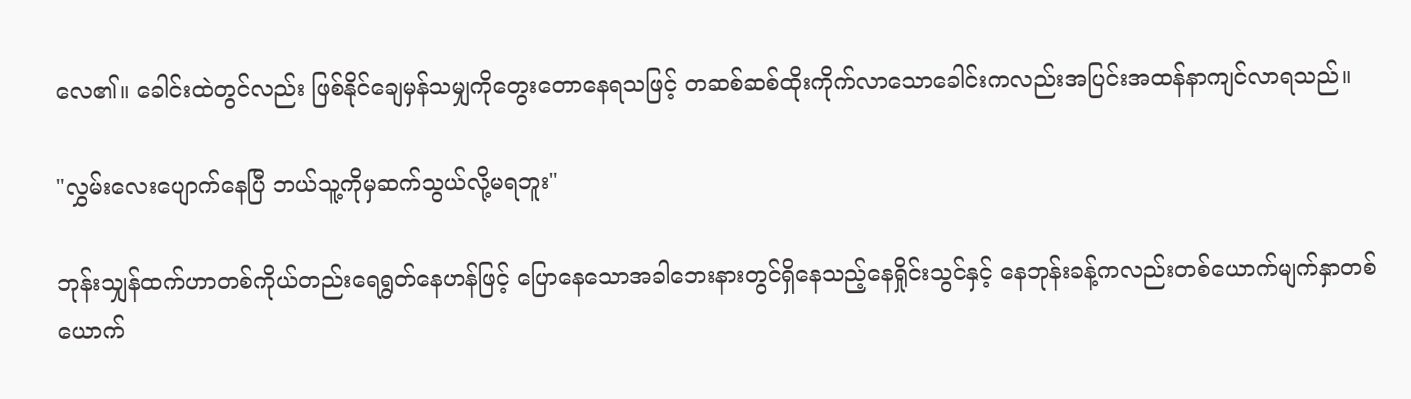လေ၏။ ခေါင်းထဲတွင်လည်း ဖြစ်နိုင်ချေမှန်သမျှကိုတွေးတောနေရသဖြင့် တဆစ်ဆစ်ထိုးကိုက်လာသောခေါင်းကလည်းအပြင်းအထန်နာကျင်လာရသည်။

"လွှမ်းလေးပျောက်နေပြီ ဘယ်သူ့ကိုမှဆက်သွယ်လို့မရဘူး"

ဘုန်းသျှန်ထက်ဟာတစ်ကိုယ်တည်းရေရွတ်နေဟန်ဖြင့် ပြောနေသောအခါဘေးနားတွင်ရှိနေသည့်နေရှိုင်းသွင်နှင့် နေဘုန်းခန့်ကလည်းတစ်ယောက်မျက်နှာတစ်ယောက်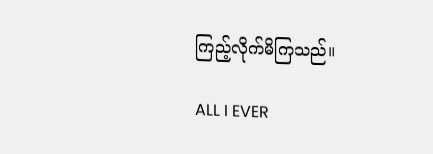ကြည့်လိုက်မိကြသည်။

ALL I EVER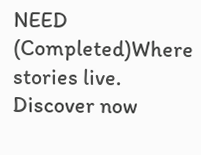NEED (Completed)Where stories live. Discover now